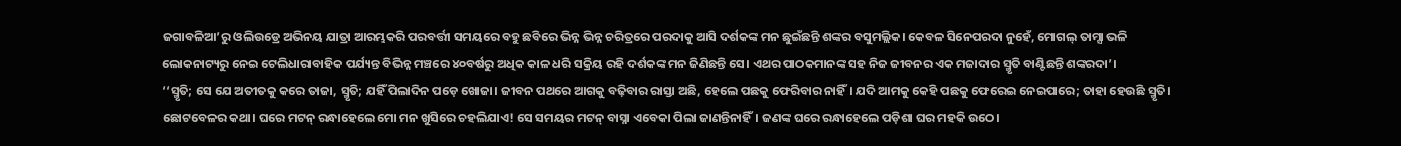ଜଗାବଳିଆ’ରୁ ଓଲିଉଡ୍ରେ ଅଭିନୟ ଯାତ୍ରା ଆରମ୍ଭକରି ପରବର୍ତ୍ତୀ ସମୟରେ ବହୁ ଛବିରେ ଭିନ୍ନ ଭିନ୍ନ ଚରିତ୍ରରେ ପରଦାକୁ ଆସି ଦର୍ଶକଙ୍କ ମନ ଛୁଇଁଛନ୍ତି ଶଙ୍କର ବସୁମଲ୍ଲିକ। କେବଳ ସିନେପରଦା ନୁହେଁ, ମୋଗଲ୍ ତାମ୍ସା ଭଳି ଲୋକନାଟ୍ୟରୁ ନେଇ ଟେଲିଧାରାବାହିକ ପର୍ଯ୍ୟନ୍ତ ବିଭିନ୍ନ ମଞ୍ଚରେ ୪୦ବର୍ଷରୁ ଅଧିକ କାଳ ଧରି ସକ୍ରିୟ ରହି ଦର୍ଶକଙ୍କ ମନ ଜିଣିଛନ୍ତି ସେ। ଏଥର ପାଠକମାନଙ୍କ ସହ ନିଜ ଜୀବନର ଏକ ମଜାଦାର ସ୍ମୃତି ବାଣ୍ଟିଛନ୍ତି ଶଙ୍କରଦା’।
‘‘ସ୍ମୃତି; ସେ ଯେ ଅତୀତକୁ କରେ ତାଜା, ସ୍ମୃତି; ଯହିଁ ପିଲାଦିନ ପଡ଼େ ଖୋଜା। ଜୀବନ ପଥରେ ଆଗକୁ ବଢ଼ିବାର ରାସ୍ତା ଅଛି, ହେଲେ ପଛକୁ ଫେରିବାର ନାହିଁ। ଯଦି ଆମକୁ କେହି ପଛକୁ ଫେରେଇ ନେଇପାରେ; ତାହା ହେଉଛି ସ୍ମୃତି। ଛୋଟବେଳର କଥା। ଘରେ ମଟନ୍ ରନ୍ଧାହେଲେ ମୋ ମନ ଖୁସିରେ ଚହଲିଯାଏ! ସେ ସମୟର ମଟନ୍ ବାସ୍ନା ଏବେକା ପିଲା ଜାଣନ୍ତିନାହିଁ। ଜଣଙ୍କ ଘରେ ରନ୍ଧାହେଲେ ପଡ଼ିଶା ଘର ମହକି ଉଠେ।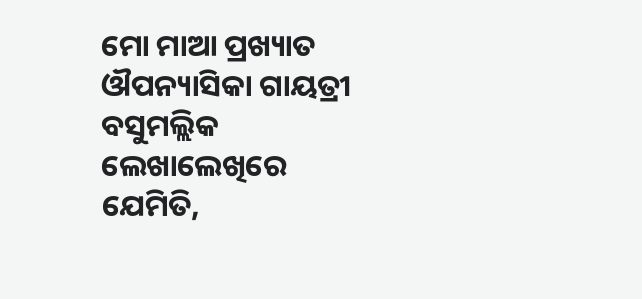ମୋ ମାଆ ପ୍ରଖ୍ୟାତ ଔପନ୍ୟାସିକା ଗାୟତ୍ରୀ ବସୁମଲ୍ଲିକ ଲେଖାଲେଖିରେ ଯେମିତି,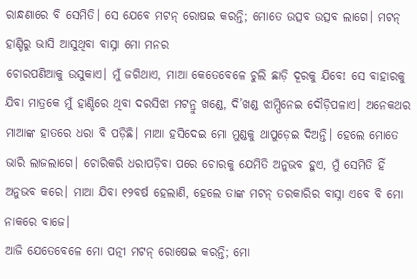ରାନ୍ଧଣାରେ ବି ସେମିତି। ସେ ଯେବେ ମଟନ୍ ରୋଷଇ କରନ୍ତି; ମୋତେ ଉତ୍ସବ ଉତ୍ସବ ଲାଗେ। ମଟନ୍ ହାଣ୍ଡିରୁ ଭାସି ଆସୁଥିବା ବାସ୍ନା ମୋ ମନର
ଚୋରପଣିଆକୁ ଉସୁକାଏ। ମୁଁ ଜଗିଥାଏ, ମାଆ କେତେବେଳେ ଚୁଲି ଛାଡ଼ି ଦୂରକୁ ଯିବେ! ସେ ବାହାରକୁ ଯିବା ମାତ୍ରକେ ମୁଁ ହାଣ୍ଡିରେ ଥିବା ଦରସିଝା ମଟନ୍ରୁ ଖଣ୍ଡେ, ଦି’ଖଣ୍ଡ ଝାମ୍ପିନେଇ ଦୌଡ଼ିପଳାଏ। ଅନେକଥର ମାଆଙ୍କ ହାତରେ ଧରା ବି ପଡ଼ିଛି। ମାଆ ହସିଦେଇ ମୋ ମୁଣ୍ଡକୁ ଥାପୁଡ଼େଇ ଦିଅନ୍ତି। ହେଲେ ମୋତେ ଭାରି ଲାଜଲାଗେ। ଚୋରିକରି ଧରାପଡ଼ିବା ପରେ ଚୋରକୁ ଯେମିତି ଅନୁଭବ ହୁଏ, ମୁଁ ସେମିତି ହିଁ ଅନୁଭବ କରେ। ମାଆ ଯିବା ୧୨ବର୍ଷ ହେଲାଣି, ହେଲେ ତାଙ୍କ ମଟନ୍ ତରକାରିର ବାସ୍ନା ଏବେ ବି ମୋ ନାକରେ ବାଜେ।
ଆଜି ଯେତେବେଳେ ମୋ ପତ୍ନୀ ମଟନ୍ ରୋଷେଇ କରନ୍ତି; ମୋ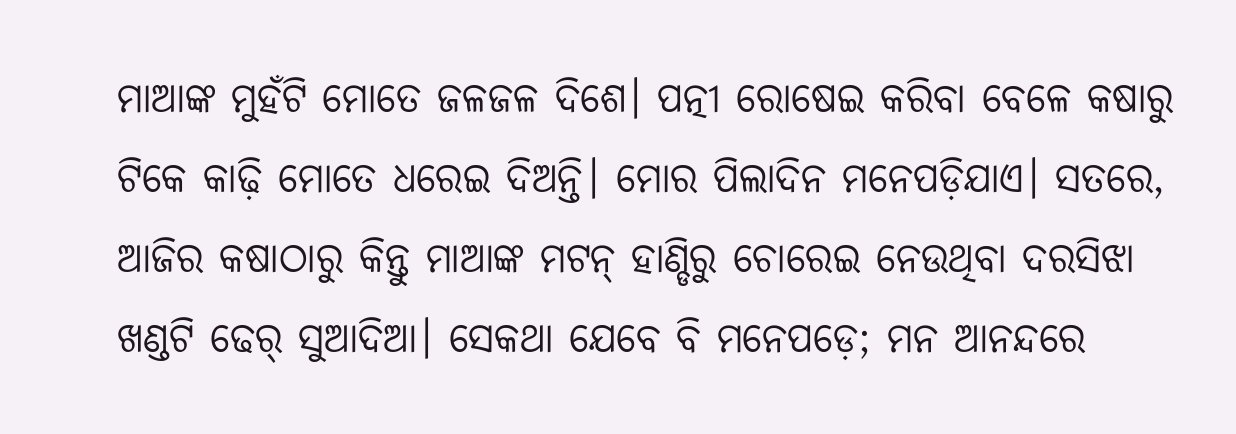ମାଆଙ୍କ ମୁହଁଟି ମୋତେ ଜଳଜଳ ଦିଶେ। ପତ୍ନୀ ରୋଷେଇ କରିବା ବେଳେ କଷାରୁ ଟିକେ କାଢ଼ି ମୋତେ ଧରେଇ ଦିଅନ୍ତି। ମୋର ପିଲାଦିନ ମନେପଡ଼ିଯାଏ। ସତରେ, ଆଜିର କଷାଠାରୁ କିନ୍ତୁ ମାଆଙ୍କ ମଟନ୍ ହାଣ୍ଡିରୁ ଚୋରେଇ ନେଉଥିବା ଦରସିଝା ଖଣ୍ଡଟି ଢେର୍ ସୁଆଦିଆ। ସେକଥା ଯେବେ ବି ମନେପଡ଼େ; ମନ ଆନନ୍ଦରେ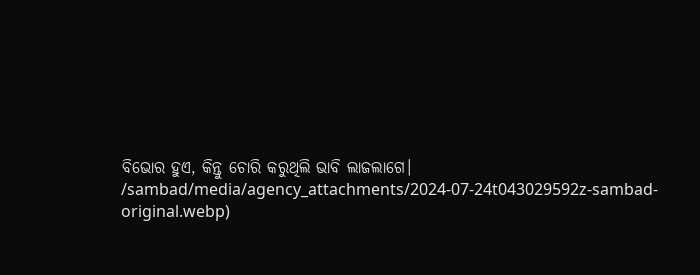ବିଭୋର ହୁଏ, କିନ୍ତୁ ଚୋରି କରୁଥିଲି ଭାବି ଲାଜଲାଗେ।
/sambad/media/agency_attachments/2024-07-24t043029592z-sambad-original.webp)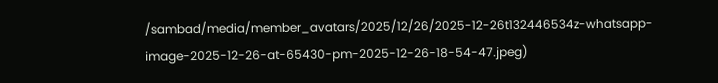/sambad/media/member_avatars/2025/12/26/2025-12-26t132446534z-whatsapp-image-2025-12-26-at-65430-pm-2025-12-26-18-54-47.jpeg)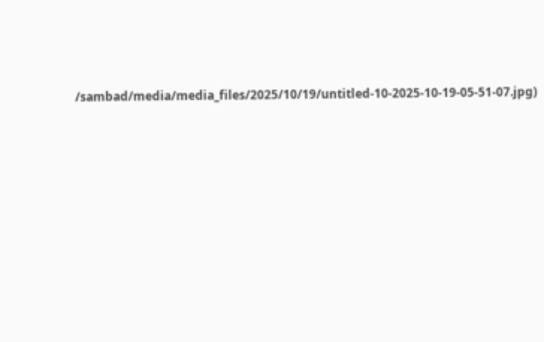/sambad/media/media_files/2025/10/19/untitled-10-2025-10-19-05-51-07.jpg)